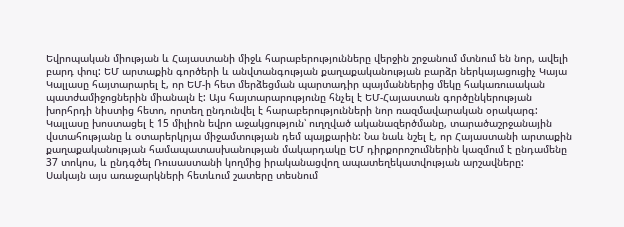Եվրոպական միության և Հայաստանի միջև հարաբերությունները վերջին շրջանում մտնում են նոր, ավելի բարդ փուլ: ԵՄ արտաքին գործերի և անվտանգության քաղաքականության բարձր ներկայացուցիչ Կայա Կալլասը հայտարարել է, որ ԵՄ-ի հետ մերձեցման պարտադիր պայմաններից մեկը հակառուսական պատժամիջոցներին միանալն է: Այս հայտարարությունը հնչել է ԵՄ-Հայաստան գործընկերության խորհրդի նիստից հետո, որտեղ ընդունվել է հարաբերությունների նոր ռազմավարական օրակարգ:
Կալլասը խոստացել է 15 միլիոն եվրո աջակցություն՝ ուղղված ականազերծմանը, տարածաշրջանային վստահությանը և օտարերկրյա միջամտության դեմ պայքարին: Նա նաև նշել է, որ Հայաստանի արտաքին քաղաքականության համապատասխանության մակարդակը ԵՄ դիրքորոշումներին կազմում է ընդամենը 37 տոկոս, և ընդգծել Ռուսաստանի կողմից իրականացվող ապատեղեկատվության արշավները:
Սակայն այս առաջարկների հետևում շատերը տեսնում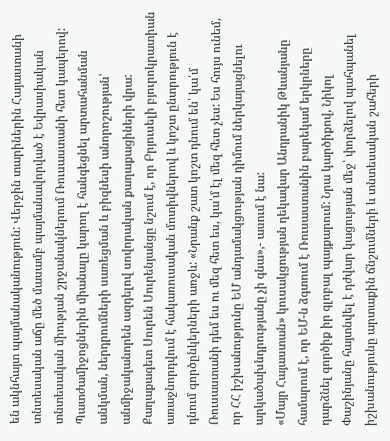են ակնհայտ պայմանականություն: Վերջին տարիներին Հայաստանի տնտեսական աճը մեծ մասամբ պայմանավորված է Եվրասիական տնտեսական միության շրջանակներում Ռուսաստանի հետ կապերով: Պատժամիջոցներին միանալը կարող է հանգեցնել արտահանման անկման, ներդրումների սառեցման և բիզնեսի անորոշության՝ անմիջականորեն ազդելով սովորական քաղաքացիների վրա:
Քաղաքագետ Սուրեն Սուրենյանցը նշում է, որ Բրյուսելի բյուրոկրատիան առաջնորդվում է հակառուսական մոտիվներով և կոշտ ընտրություն է դնում գործընկերների առջև: «Նրանք շատ կոշտ դնում են՝ կա՛մ Ռուսաստանի դեմ ես ու մեզ հետ ես, կա՛մ էլ մեզ հետ չես: Ես հույս ունեմ, որ ՀՀ իշխանությունը ԵՄ անդամակցության դիմում ներկայացնելու արկածախնդրությանը չի գնա»,- ասում է նա:
«Մայր Հայաստան» կուսակցության ղեկավար Անդրանիկ Թևանյանը համարում է, որ ԵՄ-ն ձգտում է Ռուսաստանին բարեկամ երկրները դարձնել գործիք իր գլոբալ պայքարում: Նրա կարծիքով, Նիկոլ Փաշինյանը հայտնվել է դժվար կացության մեջ՝ փորձելով պահպանել իշխանությունը արտաքին ճնշումների և տնտեսական շահերի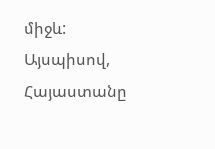միջև:
Այսպիսով, Հայաստանը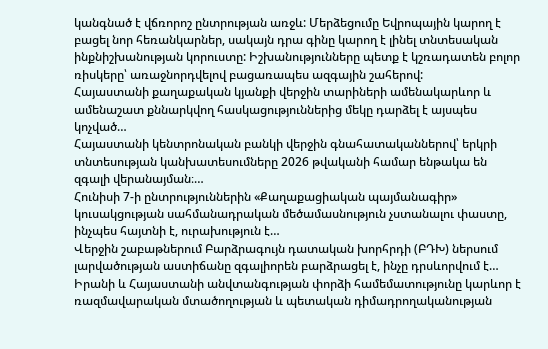կանգնած է վճռորոշ ընտրության առջև: Մերձեցումը Եվրոպային կարող է բացել նոր հեռանկարներ, սակայն դրա գինը կարող է լինել տնտեսական ինքնիշխանության կորուստը: Իշխանությունները պետք է կշռադատեն բոլոր ռիսկերը՝ առաջնորդվելով բացառապես ազգային շահերով:
Հայաստանի քաղաքական կյանքի վերջին տարիների ամենակարևոր և ամենաշատ քննարկվող հասկացություններից մեկը դարձել է այսպես կոչված…
Հայաստանի կենտրոնական բանկի վերջին գնահատականներով՝ երկրի տնտեսության կանխատեսումները 2026 թվականի համար ենթակա են զգալի վերանայման։…
Հունիսի 7-ի ընտրություններին «Քաղաքացիական պայմանագիր» կուսակցության սահմանադրական մեծամասնություն չստանալու փաստը, ինչպես հայտնի է, ուրախություն է…
Վերջին շաբաթներում Բարձրագույն դատական խորհրդի (ԲԴԽ) ներսում լարվածության աստիճանը զգալիորեն բարձրացել է, ինչը դրսևորվում է…
Իրանի և Հայաստանի անվտանգության փորձի համեմատությունը կարևոր է ռազմավարական մտածողության և պետական դիմադրողականության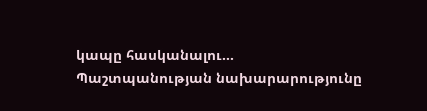կապը հասկանալու…
Պաշտպանության նախարարությունը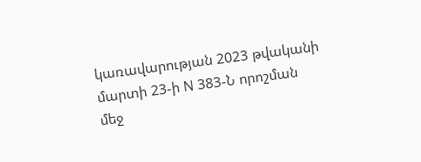կառավարության 2023 թվականի մարտի 23-ի N 383-Ն որոշման մեջ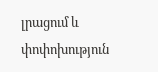լրացում և փոփոխություն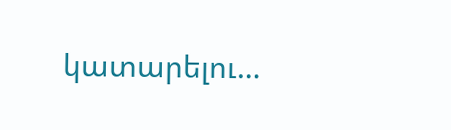կատարելու…